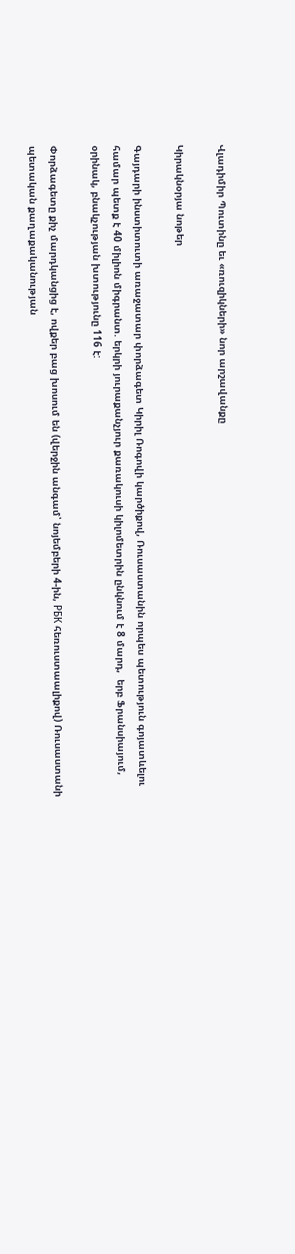Վլադիմիր Պուտինը եւ «ռուզիկների» նոր արշավանքը

Կիրակնօրյա նոթեր

Գայդարի ինստիտուտի առաջատար փորձագետ Կիրիլ Ռոգովի կարծիքով, Ռուսաստանին որպես պետություն գոյատևելու համար պետք է 40 միլիոն միգրանտ. երկրի յուրաքանչյուր քառակուսի կիլոմետրին ընկնում է 8 մարդ,  երբ Ֆրանսիայում, օրինակ, բնակչության խտությունը 116 է:

Փորձագետը քիչ մարդկանցից է, ովքեր բաց խոսում են (վերջին անգամ՝ նոյեմբերի 4-ին, РБК հեռուստաալիքով) Ռուսաստանի պետական քաղաքականության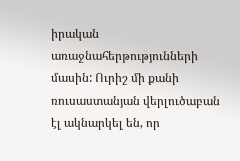իրական առաջնահերթությունների մասին: Ուրիշ մի քանի ռուսաստանյան վերլուծաբան էլ ակնարկել են, որ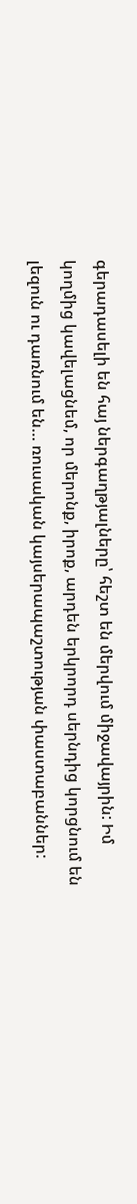գերադասելի են հայ ներգաղթյալները՝ հեշտ են մերվում միջավայրին: Իմ կողմից կավելացնեմ, որ մերոնք, իրոք, արդեն երկրորդ սերնդից կորցնում են լեզուն ու դառնում են… ռուսական կայսերապաշտության փաստաբաններ: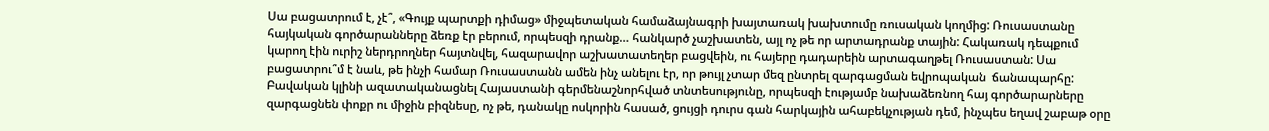Սա բացատրում է, չէ՞, «Գույք պարտքի դիմաց» միջպետական համաձայնագրի խայտառակ խախտումը ռուսական կողմից: Ռուսաստանը հայկական գործարանները ձեռք էր բերում, որպեսզի դրանք… հանկարծ չաշխատեն, այլ ոչ թե որ արտադրանք տային: Հակառակ դեպքում կարող էին ուրիշ ներդրողներ հայտնվել, հազարավոր աշխատատեղեր բացվեին, ու հայերը դադարեին արտագաղթել Ռուսաստան: Սա բացատրու՞մ է նաև, թե ինչի համար Ռուսաստանն ամեն ինչ անելու էր, որ թույլ չտար մեզ ընտրել զարգացման եվրոպական  ճանապարհը: Բավական կլինի ազատականացնել Հայաստանի գերմենաշնորհված տնտեսությունը, որպեսզի էությամբ նախաձեռնող հայ գործարարները զարգացնեն փոքր ու միջին բիզնեսը, ոչ թե, դանակը ոսկորին հասած, ցույցի դուրս գան հարկային ահաբեկչության դեմ, ինչպես եղավ շաբաթ օրը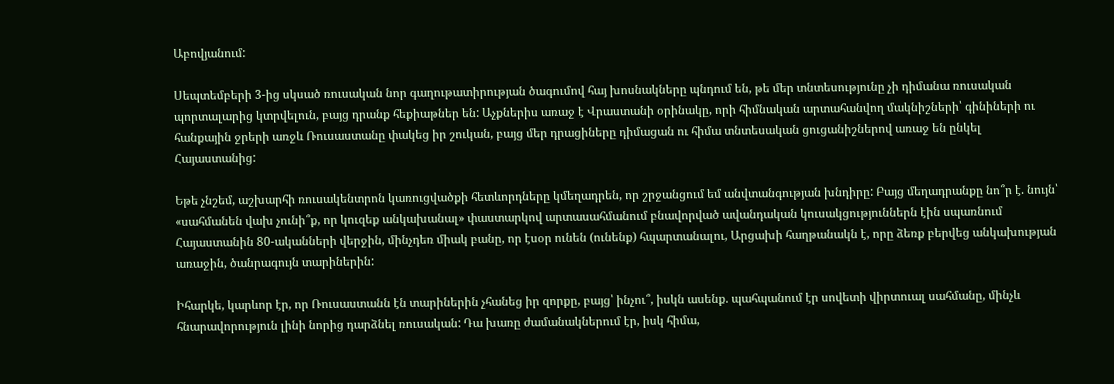Աբովյանում:

Սեպտեմբերի 3-ից սկսած ռուսական նոր գաղութատիրության ծագումով հայ խոսնակները պնդում են, թե մեր տնտեսությունը չի դիմանա ռուսական պորտալարից կտրվելուն, բայց դրանք հեքիաթներ են: Աչքներիս առաջ է Վրաստանի օրինակը, որի հիմնական արտահանվող մակնիշների՝ գինիների ու հանքային ջրերի առջև Ռուսաստանը փակեց իր շուկան, բայց մեր դրացիները դիմացան ու հիմա տնտեսական ցուցանիշներով առաջ են ընկել Հայաստանից:

Եթե չնշեմ, աշխարհի ռուսակենտրոն կառուցվածքի հետևորդները կմեղադրեն, որ շրջանցում եմ անվտանգության խնդիրը: Բայց մեղադրանքը նո՞ր է. նույն՝ «սահմանեն վախ չունի՞ք, որ կուզեք անկախանալ» փաստարկով արտասահմանում բնավորված ավանդական կուսակցություններն էին սպառնում Հայաստանին 80-ականների վերջին, մինչդեռ միակ բանը, որ էսօր ունեն (ունենք) հպարտանալու, Արցախի հաղթանակն է, որը ձեռք բերվեց անկախության առաջին, ծանրագույն տարիներին:

Իհարկե, կարևոր էր, որ Ռուսաստանն էն տարիներին չհանեց իր զորքը, բայց՝ ինչու՞, իսկն ասենք. պահպանում էր սովետի վիրտուալ սահմանը, մինչև հնարավորություն լինի նորից դարձնել ռուսական: Դա խառը ժամանակներում էր, իսկ հիմա,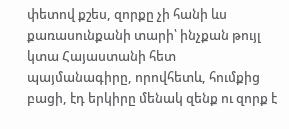փետով քշես, զորքը չի հանի ևս քառասունքանի տարի՝ ինչքան թույլ կտա Հայաստանի հետ պայմանագիրը, որովհետև, հումքից բացի, էդ երկիրը մենակ զենք ու զորք է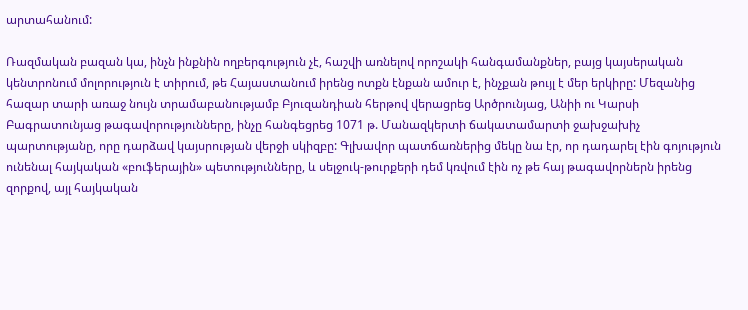արտահանում:

Ռազմական բազան կա, ինչն ինքնին ողբերգություն չէ, հաշվի առնելով որոշակի հանգամանքներ, բայց կայսերական կենտրոնում մոլորություն է տիրում, թե Հայաստանում իրենց ոտքն էնքան ամուր է, ինչքան թույլ է մեր երկիրը: Մեզանից հազար տարի առաջ նույն տրամաբանությամբ Բյուզանդիան հերթով վերացրեց Արծրունյաց, Անիի ու Կարսի Բագրատունյաց թագավորությունները, ինչը հանգեցրեց 1071 թ. Մանազկերտի ճակատամարտի ջախջախիչ պարտությանը, որը դարձավ կայսրության վերջի սկիզբը: Գլխավոր պատճառներից մեկը նա էր, որ դադարել էին գոյություն ունենալ հայկական «բուֆերային» պետությունները, և սելջուկ-թուրքերի դեմ կռվում էին ոչ թե հայ թագավորներն իրենց զորքով, այլ հայկական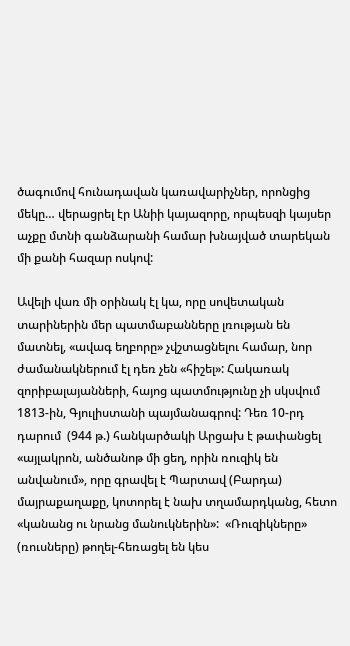ծագումով հունադավան կառավարիչներ, որոնցից մեկը… վերացրել էր Անիի կայազորը, որպեսզի կայսեր աչքը մտնի գանձարանի համար խնայված տարեկան մի քանի հազար ոսկով:

Ավելի վառ մի օրինակ էլ կա, որը սովետական տարիներին մեր պատմաբանները լռության են մատնել, «ավագ եղբորը» չվշտացնելու համար, նոր ժամանակներում էլ դեռ չեն «հիշել»: Հակառակ զորիբալայանների, հայոց պատմությունը չի սկսվում 1813-ին, Գյուլիստանի պայմանագրով: Դեռ 10-րդ դարում  (944 թ.) հանկարծակի Արցախ է թափանցել «այլակրոն, անծանոթ մի ցեղ, որին ռուզիկ են անվանում», որը գրավել է Պարտավ (Բարդա) մայրաքաղաքը, կոտորել է նախ տղամարդկանց, հետո «կանանց ու նրանց մանուկներին»:  «Ռուզիկները» (ռուսները) թողել-հեռացել են կես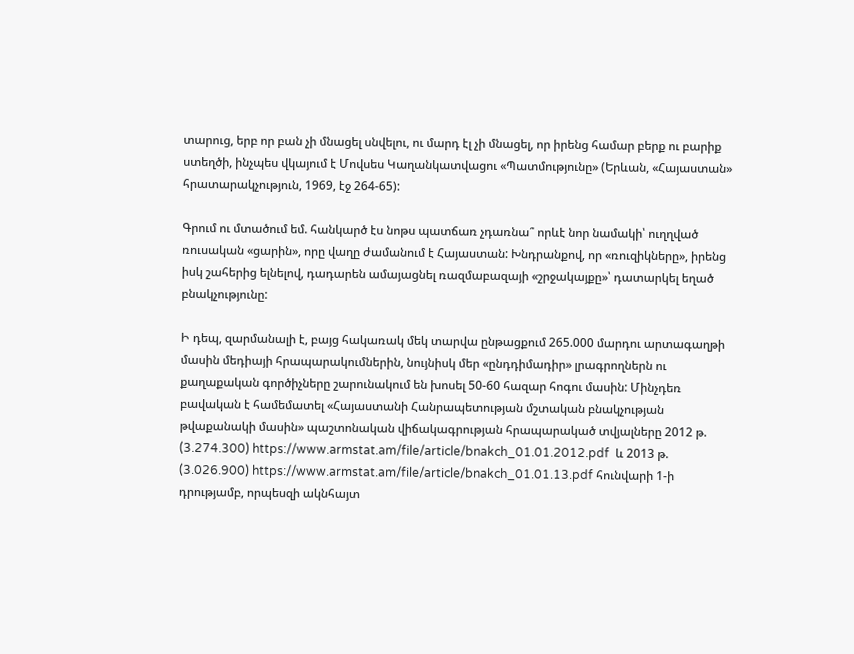տարուց, երբ որ բան չի մնացել սնվելու, ու մարդ էլ չի մնացել, որ իրենց համար բերք ու բարիք ստեղծի, ինչպես վկայում է Մովսես Կաղանկատվացու «Պատմությունը» (Երևան, «Հայաստան» հրատարակչություն, 1969, էջ 264-65):

Գրում ու մտածում եմ. հանկարծ էս նոթս պատճառ չդառնա՞ որևէ նոր նամակի՝ ուղղված ռուսական «ցարին», որը վաղը ժամանում է Հայաստան: Խնդրանքով, որ «ռուզիկները», իրենց իսկ շահերից ելնելով, դադարեն ամայացնել ռազմաբազայի «շրջակայքը»՝ դատարկել եղած բնակչությունը:

Ի դեպ, զարմանալի է, բայց հակառակ մեկ տարվա ընթացքում 265.000 մարդու արտագաղթի մասին մեդիայի հրապարակումներին, նույնիսկ մեր «ընդդիմադիր» լրագրողներն ու քաղաքական գործիչները շարունակում են խոսել 50-60 հազար հոգու մասին: Մինչդեռ բավական է համեմատել «Հայաստանի Հանրապետության մշտական բնակչության թվաքանակի մասին» պաշտոնական վիճակագրության հրապարակած տվյալները 2012 թ. (3.274.300) https://www.armstat.am/file/article/bnakch_01.01.2012.pdf  և 2013 թ. (3.026.900) https://www.armstat.am/file/article/bnakch_01.01.13.pdf հունվարի 1-ի դրությամբ, որպեսզի ակնհայտ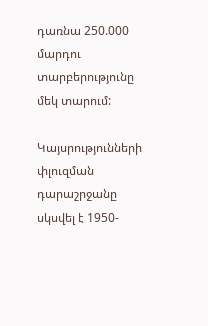դառնա 250.000 մարդու տարբերությունը մեկ տարում:

Կայսրությունների փլուզման դարաշրջանը սկսվել է 1950-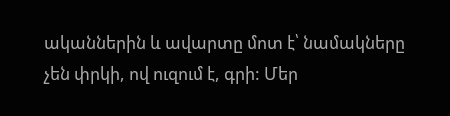ականներին և ավարտը մոտ է՝ նամակները չեն փրկի, ով ուզում է, գրի: Մեր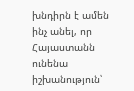խնդիրն է ամեն ինչ անել, որ Հայաստանն ունենա իշխանություն՝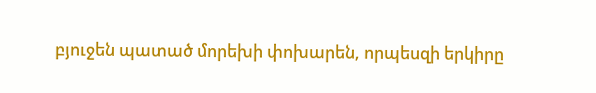բյուջեն պատած մորեխի փոխարեն, որպեսզի երկիրը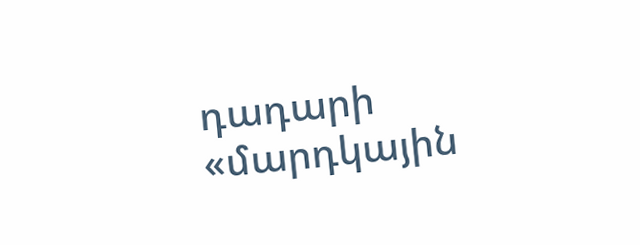դադարի «մարդկային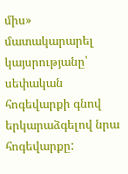միս» մատակարարել կայսրությանը՝ սեփական հոգեվարքի գնով երկարաձգելով նրա հոգեվարքը: